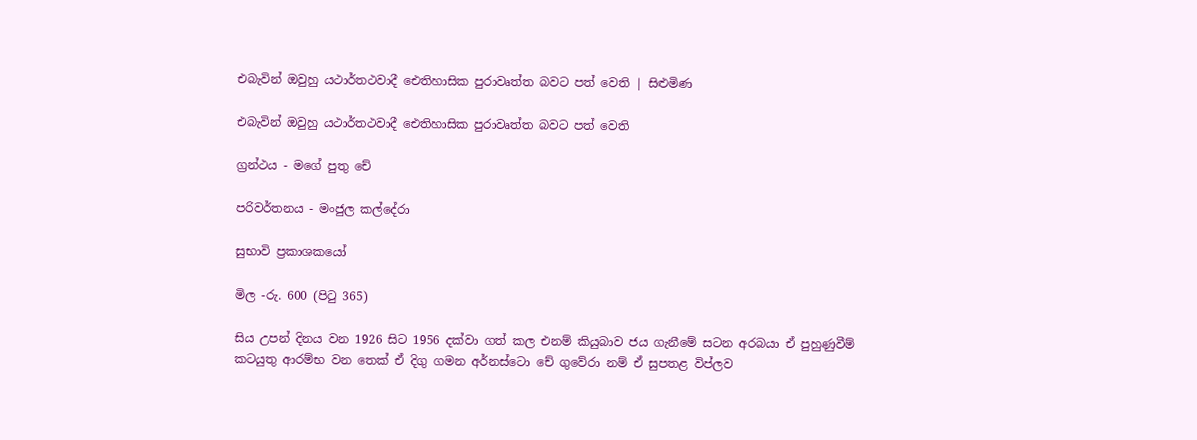එබැවින් ඔවුහු යථාර්තථවාදී ඓතිහාසික පුරාවෘත්ත බවට පත් වෙති | සිළුමිණ

එබැවින් ඔවුහු යථාර්තථවාදී ඓතිහාසික පුරාවෘත්ත බවට පත් වෙති

ග්‍රන්ථය - මගේ පුතු චේ

පරිවර්තනය - මංජුල කල්දේරා

සුභාවි ප්‍රකාශකයෝ

මිල -රු. 600 (පිටු 365)

සිය උපන් දිනය වන 1926 සිට 1956 දක්වා ගත් කල එනම් කියුබාව ජය ගැනීමේ සටන අරබයා ඒ පුහුණුවීම් කටයුතු ආරම්භ වන තෙක් ඒ දිගු ගමන අර්නස්ටො චේ ගුවේරා නම් ඒ සුපතළ විප්ලව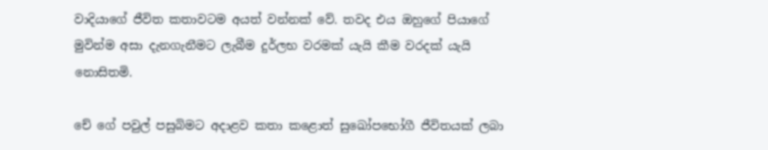වාදියාගේ ජීවිත කතාවටම අයත් වන්නක් වේ. තවද එය ඔහුගේ පියාගේ මුවින්ම අසා දැනගැනීමට ලැබීම දුර්ලභ වරමක් යැයි කීම වරදක් යැයි නොසිතමි.

චේ ගේ පවුල් පසුබිමට අදාළව කතා කළොත් සුඛෝපභෝගී ජීවිතයක් ලබා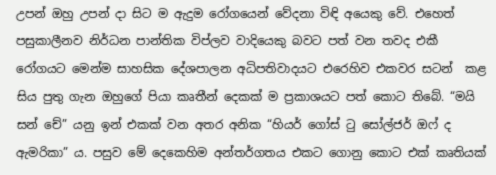උපන් ඔහු උපන් දා සිට ම ඇදුම රෝගයෙන් වේදනා විඳි අයෙකු වේ. එහෙත් පසුකාලීනව නිර්ධන පාන්තික විප්ලව වාදියෙකු බවට පත් වන තවද එකී රෝගයට මෙන්ම සාහසික දේශපාලන අධිපතිවාදයට එරෙහිව එකවර සටන්  කළ සිය පුතු ගැන ඔහුගේ පියා කෘතීන් දෙකක් ම ප්‍රකාශයට පත් කොට තිබේ. “මයි සන් චේ” යනු ඉන් එකක් වන අතර අනික “හියර් ගෝස් ටු සෝල්ජර් ඔෆ් ද ඇමරිකා” ය. පසුව මේ දෙකෙහිම අන්තර්ගතය එකට ගොනු කොට එක් කෘතියක්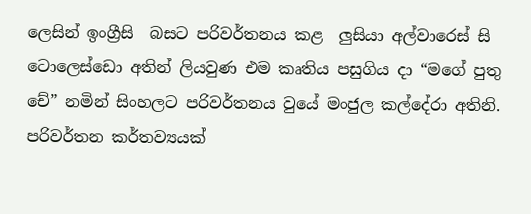ලෙසින් ඉංග්‍රීසි  බසට පරිවර්තනය කළ  ලුසියා අල්වාරෙස් සි ටොලෙස්ඩො අතින් ලියවුණ එම කෘතිය පසුගිය දා “මගේ පුතු චේ” නමින් සිංහලට පරිවර්තනය වුයේ මංජුල කල්දේරා අතිනි. පරිවර්තන කර්තව්‍යයක්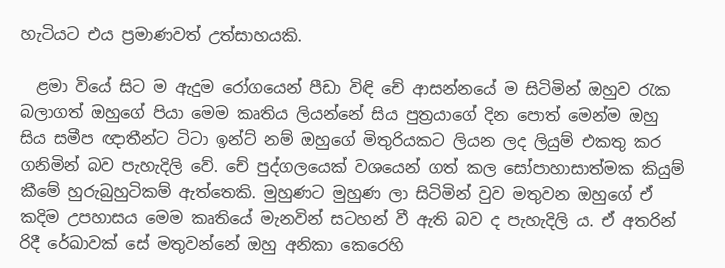හැටියට එය ප්‍රමාණවත් උත්සාහයකි.

  ළමා වියේ සිට ම ඇදුම රෝගයෙන් පීඩා විඳි චේ ආසන්නයේ ම සිටිමින් ඔහුව රැක බලාගත් ඔහුගේ පියා මෙම කෘතිය ලියන්නේ සිය පුත්‍රයාගේ දින පොත් මෙන්ම ඔහු සිය සමීප ඥාතීන්ට ටිටා ඉන්ට් නම් ඔහුගේ මිතුරියකට ලියන ලද ලියුම් එකතු කර ගනිමින් බව පැහැදිලි වේ. චේ පුද්ගලයෙක් වශයෙන් ගත් කල සෝපාහාසාත්මක කියුම් කීමේ හුරුබුහුටිකම් ඇත්තෙකි. මුහුණට මුහුණ ලා සිටිමින් වුව මතුවන ඔහුගේ ඒ කදිම උපහාසය මෙම කෘතියේ මැනවින් සටහන් වී ඇති බව ද පැහැදිලි ය. ඒ අතරින් රිදී රේඛාවක් සේ මතුවන්නේ ඔහු අනිකා කෙරෙහි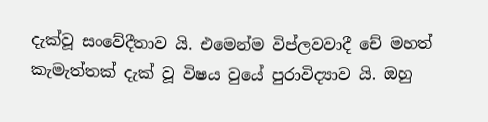දැක්වූ සංවේදීතාව යි. එමෙන්ම විප්ලවවාදී චේ මහත් කැමැත්තක් දැක් වූ විෂය වුයේ පුරාවිද්‍යාව යි. ඔහු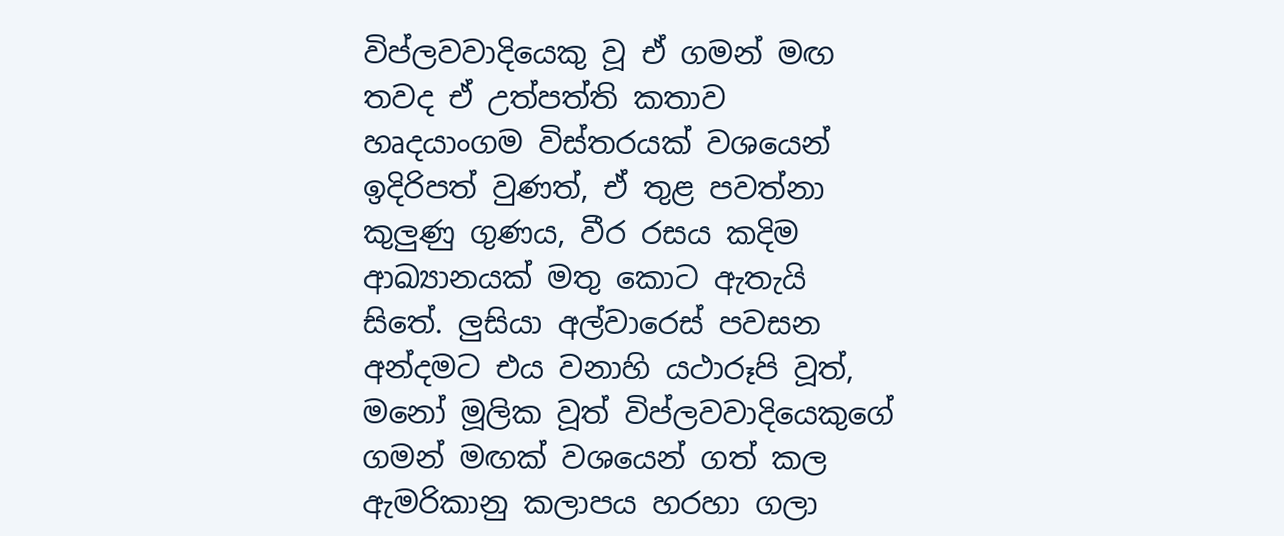විප්ලවවාදියෙකු වූ ඒ ගමන් මඟ තවද ඒ උත්පත්ති කතාව හෘදයාංගම විස්තරයක් වශයෙන් ඉදිරිපත් වුණත්, ඒ තුළ පවත්නා කුලුණු ගුණය, වීර රසය කදිම ආඛ්‍යානයක් මතු කොට ඇතැයි සිතේ. ලුසියා අල්වාරෙස් පවසන අන්දමට එය වනාහි යථාරූපි වූත්, මනෝ මූලික වූත් විප්ලවවාදියෙකුගේ ගමන් මඟක් වශයෙන් ගත් කල ඇමරිකානු කලාපය හරහා ගලා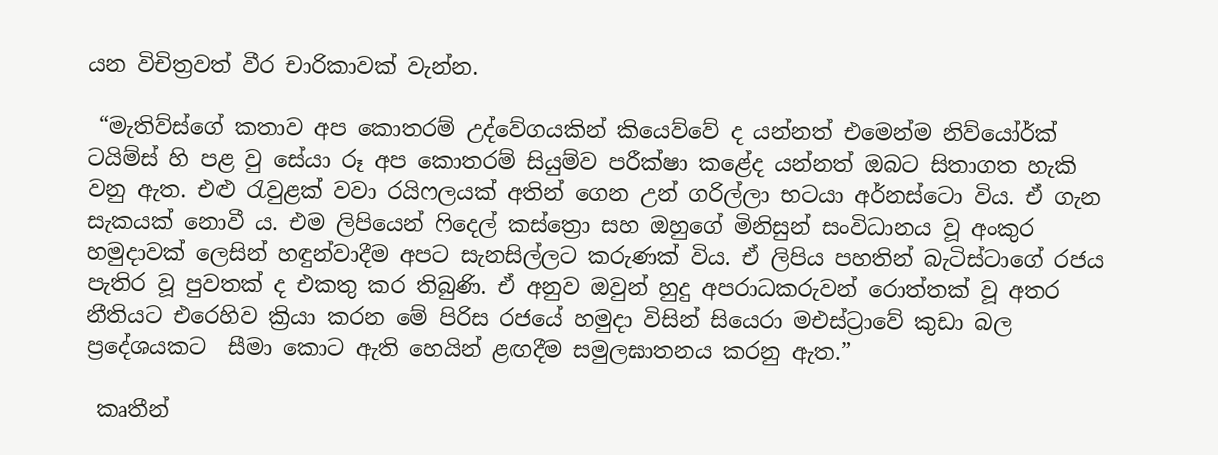යන විචිත්‍රවත් වීර චාරිකාවක් වැන්න.

 “මැතිව්ස්ගේ කතාව අප කොතරම් උද්වේගයකින් කියෙව්වේ ද යන්නත් එමෙන්ම නිව්යෝර්ක් ටයිම්ස් හි පළ වු සේයා රූ අප කොතරම් සියුම්ව පරීක්ෂා කළේද යන්නත් ඔබට සිතාගත හැකි වනු ඇත. එළු රැවුළක් වවා රයිෆලයක් අතින් ගෙන උන් ගරිල්ලා භටයා අර්නස්ටො විය. ඒ ගැන සැකයක් නොවී ය. එම ලිපියෙන් ෆිදෙල් කස්ත්‍රො සහ ඔහුගේ මිනිසුන් සංවිධානය වූ අංකුර හමුදාවක් ලෙසින් හඳුන්වාදීම අපට සැනසිල්ලට කරුණක් විය. ඒ ලිපිය පහතින් බැටිස්ටාගේ රජය පැතිර වූ පුවතක් ද එකතු කර තිබුණි. ඒ අනුව ඔවුන් හුදු අපරාධකරුවන් රොත්තක් වූ අතර නීතියට එරෙහිව ක්‍රියා කරන මේ පිරිස රජයේ හමුදා විසින් සියෙරා මඑස්ට්‍රාවේ කුඩා බල ප්‍රදේශයකට  සීමා කොට ඇති හෙයින් ළඟදීම සමුලඝාතනය කරනු ඇත.”

 කෘතීන්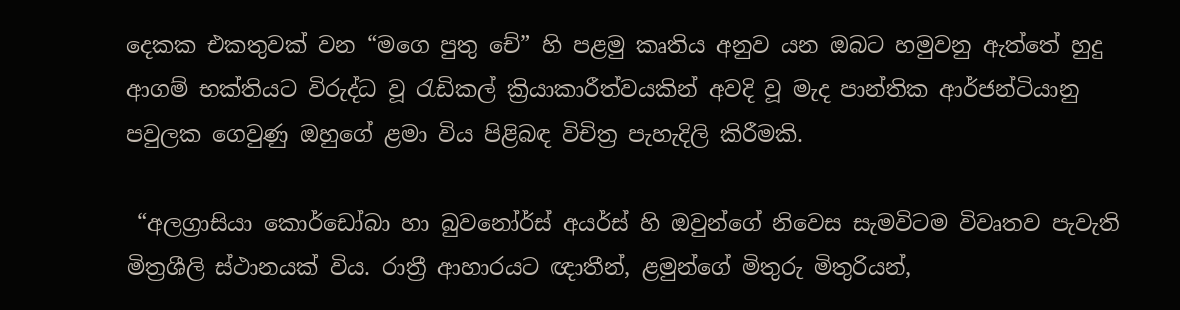දෙකක එකතුවක් වන “මගෙ පුතු චේ” හි පළමු කෘතිය අනුව යන ඔබට හමුවනු ඇත්තේ හුදු ආගම් භක්තියට විරුද්ධ වූ රැඩිකල් ක්‍රියාකාරීත්වයකින් අවදි වූ මැද පාන්තික ආර්ජන්ටියානු පවුලක ගෙවුණු ඔහුගේ ළමා විය පිළිබඳ විචිත්‍ර පැහැදිලි කිරීමකි.

 “අලග්‍රාසියා කොර්ඩෝබා හා බුවනෝර්ස් අයර්ස් හි ඔවුන්ගේ නිවෙස සැමවිටම විවෘතව පැවැති මිත්‍රශීලි ස්ථානයක් විය. රාත්‍රී ආහාරයට ඥාතීන්, ළමුන්ගේ මිතුරු මිතුරියන්,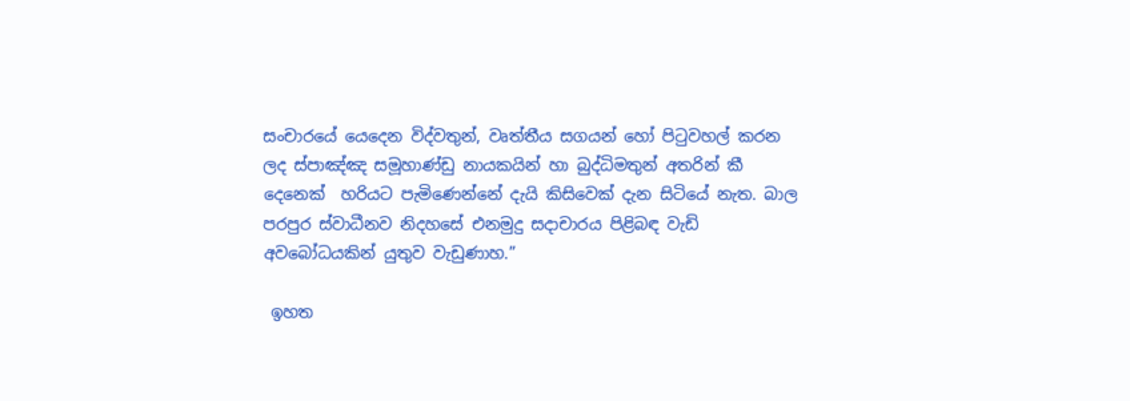සංචාරයේ යෙදෙන විද්වතුන්, වෘත්තීය සගයන් හෝ පිටුවහල් කරන ලද ස්පාඤ්ඤ සමූහාණ්ඩු නායකයින් හා බුද්ධිමතුන් අතරින් කී දෙනෙක්  හරියට පැමිණෙන්නේ දැයි කිසිවෙක් දැන සිටියේ නැත. බාල පරපුර ස්වාධීනව නිදහසේ එනමුදු සදාචාරය පිළිබඳ වැඩි අවබෝධයකින් යුතුව වැඩුණාහ.”

 ඉහත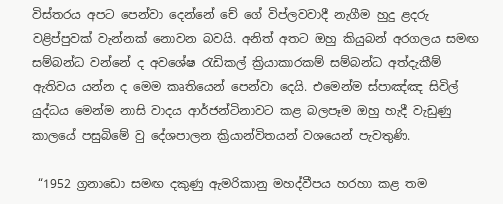විස්තරය අපට පෙන්වා දෙන්නේ චේ ගේ විප්ලවවාදී නැගීම හුදු ළදරු වළිප්පුවක් වැන්නක් නොවන බවයි. අනිත් අතට ඔහු කියුබන් අරගලය සමඟ සම්බන්ධ වන්නේ ද අවශේෂ රැඩිකල් ක්‍රියාකාරකම් සම්බන්ධ අත්දැකීම් ඇතිවය යන්න ද මෙම කෘතියෙන් පෙන්වා දෙයි. එමෙන්ම ස්පාඤ්ඤ සිවිල් යුද්ධය මෙන්ම නාසි වාදය ආර්ජන්ටිනාවට කළ බලපෑම ඔහු හැදී වැඩුණු කාලයේ පසුබිමේ වු දේශපාලන ක්‍රියාන්විතයන් වශයෙන් පැවතුණි.

 “1952 ග්‍රනාඩො සමඟ දකුණු ඇමරිකානු මහද්වීපය හරහා කළ තම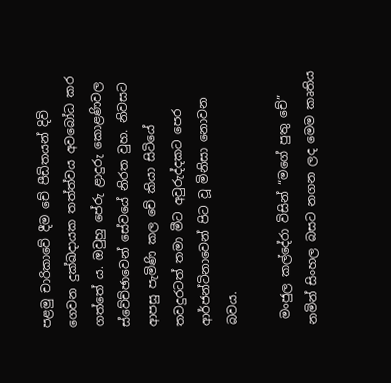පළමු චාරිකාවේ දීම චේ පීඩිතයන් දිවි ගෙවන දුක්ඛදායක තත්ත්වය අවබෝධ කර ගත්තේ ය. ඔවුහු පේරු ළාදුරු කොළණිවල ස්වේච්ඡාවෙන් සේවයේ නිරත වුහ. නිවසට ආපසු පැමිණි කල චේ කියා සිටියේ තවදුරටත් තමා මීට අවුරුද්දකට පෙර ආර්ජන්ටිනාවෙන් පිට වූ මිනිසා නොවන බවය.

 මංජුල කල්දේරා විසින් “මගේ පුතු චේ” නමින් සිංහල බසට නගන ලද මෙම කෘතිය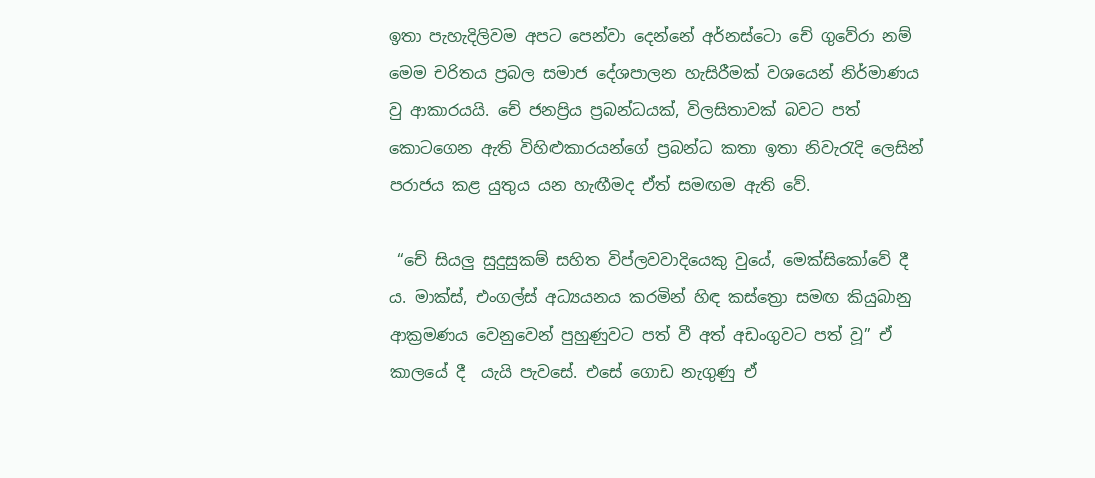ඉතා පැහැදිලිවම අපට පෙන්වා දෙන්නේ අර්නස්ටො චේ ගුවේරා නම් මෙම චරිතය ප්‍රබල සමාජ දේශපාලන හැසිරීමක් වශයෙන් නිර්මාණය වු ආකාරයයි. චේ ජනප්‍රිය ප්‍රබන්ධයක්, විලසිතාවක් බවට පත් කොටගෙන ඇති විහිළුකාරයන්ගේ ප්‍රබන්ධ කතා ඉතා නිවැරැදි ලෙසින් පරාජය කළ යුතුය යන හැඟීමද ඒත් සමඟම ඇති වේ.

 “චේ සියලු සුදුසුකම් සහිත විප්ලවවාදියෙකු වුයේ, මෙක්සිකෝවේ දී ය. මාක්ස්, එංගල්ස් අධ්‍යයනය කරමින් හිඳ කස්ත්‍රො සමඟ කියුබානු ආක්‍රමණය වෙනුවෙන් පුහුණුවට පත් වී අත් අඩංගුවට පත් වූ” ඒ කාලයේ දී  යැයි පැවසේ. එසේ ගොඩ නැගුණු ඒ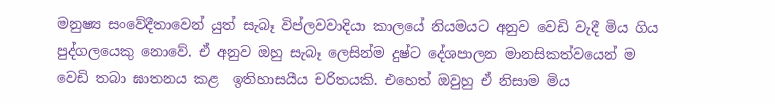මනුෂ්‍ය සංවේදීතාවෙන් යුත් සැබෑ විප්ලවවාදියා කාලයේ නියමයට අනුව වෙඩි වැදී මිය ගිය පුද්ගලයෙකු නොවේ. ඒ අනුව ඔහු සැබෑ ලෙසින්ම දුෂ්ට දේශපාලන මානසිකත්වයෙන් ම වෙඩි තබා ඝාතනය කළ  ඉතිහාසයීය චරිතයකි. එහෙත් ඔවුහු ඒ නිසාම මිය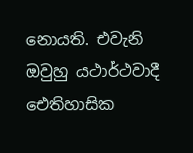නොයති. එවැනි ඔවුහු යථාර්ථවාදී ඓතිහාසික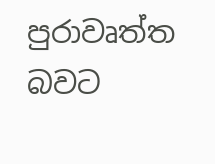පුරාවෘත්ත බවට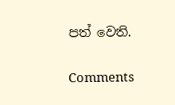පත් වෙති.

Comments